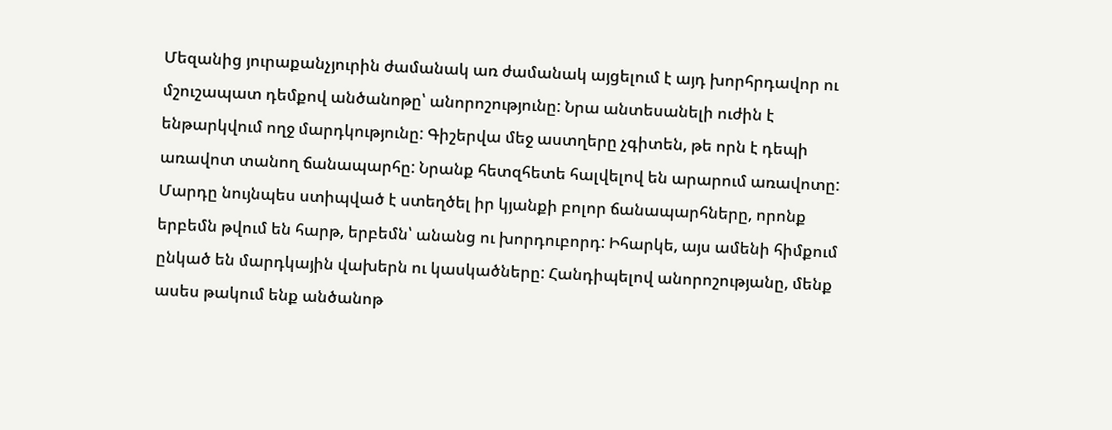Մեզանից յուրաքանչյուրին ժամանակ առ ժամանակ այցելում է այդ խորհրդավոր ու մշուշապատ դեմքով անծանոթը՝ անորոշությունը: Նրա անտեսանելի ուժին է ենթարկվում ողջ մարդկությունը: Գիշերվա մեջ աստղերը չգիտեն, թե որն է դեպի առավոտ տանող ճանապարհը: Նրանք հետզհետե հալվելով են արարում առավոտը: Մարդը նույնպես ստիպված է ստեղծել իր կյանքի բոլոր ճանապարհները, որոնք երբեմն թվում են հարթ, երբեմն՝ անանց ու խորդուբորդ: Իհարկե, այս ամենի հիմքում ընկած են մարդկային վախերն ու կասկածները: Հանդիպելով անորոշությանը, մենք ասես թակում ենք անծանոթ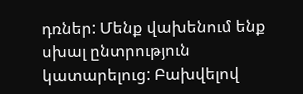դռներ: Մենք վախենում ենք սխալ ընտրություն կատարելուց: Բախվելով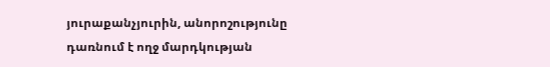յուրաքանչյուրին, անորոշությունը դառնում է ողջ մարդկության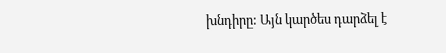խնդիրը: Այն կարծես դարձել է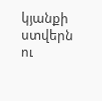կյանքի ստվերն ու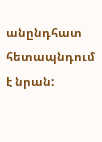անընդհատ հետապնդում է նրան: